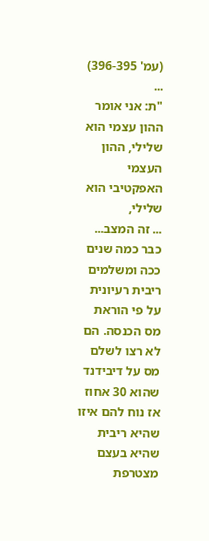(עמ' 396-395)
...
"ת: אני אומר ההון עצמי הוא שלילי, ההון העצמי האפקטיבי הוא שלילי,
... זה המצב... כבר כמה שנים ככה ומשלמים ריבית רעיונית על פי הוראת מס הכנסה. הם לא רצו לשלם מס על דיבידנד שהוא 30 אחוז אז נוח להם איזו שהיא ריבית שהיא בעצם מצטרפת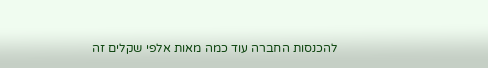להכנסות החברה עוד כמה מאות אלפי שקלים זה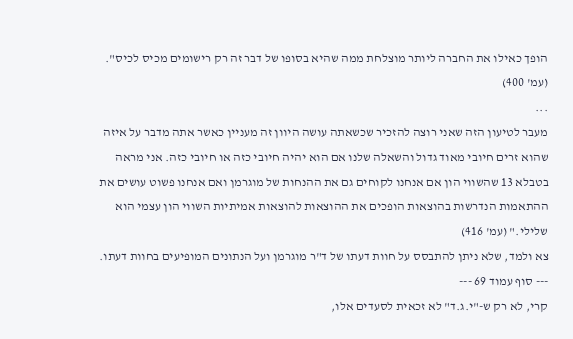הופך כאילו את החברה ליותר מוצלחת ממה שהיא בסופו של דבר זה רק רישומים מכיס לכיס". (עמ' 400)
...
מעבר לטיעון הזה שאני רוצה להזכיר שכשאתה עושה היוון זה מעניין כאשר אתה מדבר על איזה שהוא זרים חיובי מאוד גדול והשאלה שלנו אם הוא יהיה חיובי כזה או חיובי כזה. אני מראה בטבלא 13 שהשווי הון אם אנחנו לקוחים גם את ההנחות של מוגרמן ואם אנחנו פשוט עושים את ההתאמות הנדרשות בהוצאות הופכים את ההוצאות להוצאות אמיתיות השווי הון עצמי הוא שלילי." (עמ' 416)
צא ולמד, שלא ניתן להתבסס על חוות דעתו של ד"ר מוגרמן ועל הנתונים המופיעים בחוות דעתו.
--- סוף עמוד 69 ---
קרי, לא רק ש-"י.ג.ד" לא זכאית לסעדים אלו,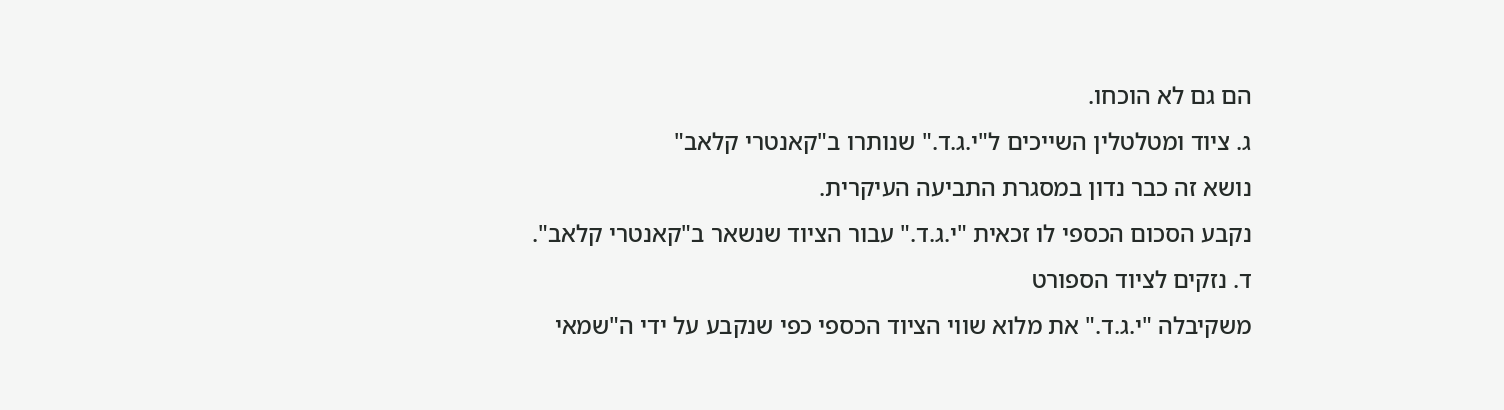הם גם לא הוכחו.
ג. ציוד ומטלטלין השייכים ל"י.ג.ד." שנותרו ב"קאנטרי קלאב"
נושא זה כבר נדון במסגרת התביעה העיקרית.
נקבע הסכום הכספי לו זכאית "י.ג.ד." עבור הציוד שנשאר ב"קאנטרי קלאב".
ד. נזקים לציוד הספורט
משקיבלה "י.ג.ד." את מלוא שווי הציוד הכספי כפי שנקבע על ידי ה"שמאי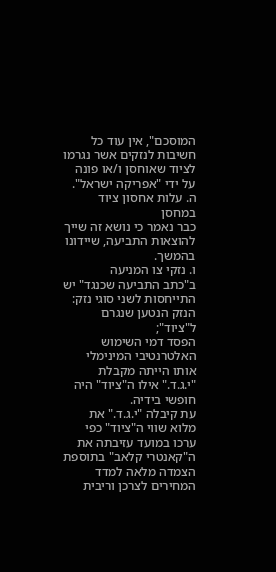המוסכם", אין עוד כל חשיבות לנזקים אשר נגרמו לציוד שאוחסן ו/או פונה על ידי "אפריקה ישראל".
ה. עלות אחסון ציוד במחסן
כבר נאמר כי נושא זה שייך להוצאות התביעה, שיידונו בהמשך.
ו. נזקי צו המניעה
ב"כתב התביעה שכנגד" יש התייחסות לשני סוגי נזק:
הנזק הנטען שנגרם ל"ציוד";
הפסד דמי השימוש האלטרנטיבי המינימלי אותו הייתה מקבלת "י.ג.ד." אילו ה"ציוד" היה חופשי בידיה.
עת קיבלה "י.ג.ד." את מלוא שווי ה"ציוד" כפי ערכו במועד עזיבתה את ה"קאנטרי קלאב" בתוספת הצמדה מלאה למדד המחירים לצרכן וריבית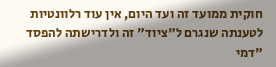חוקית ממועד זה ועד היום, אין עוד רלוונטיות לטענתה שנגרם ל"ציוד" זה ולדרישתה להפסד "דמי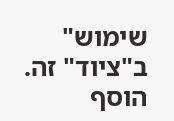שימוש" ב"ציוד" זה.
הוסף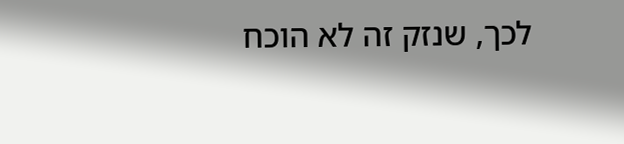לכך, שנזק זה לא הוכח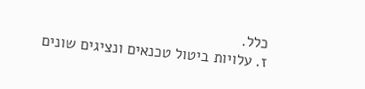כלל.
ז. עלויות ביטול טכנאים ונציגים שונים